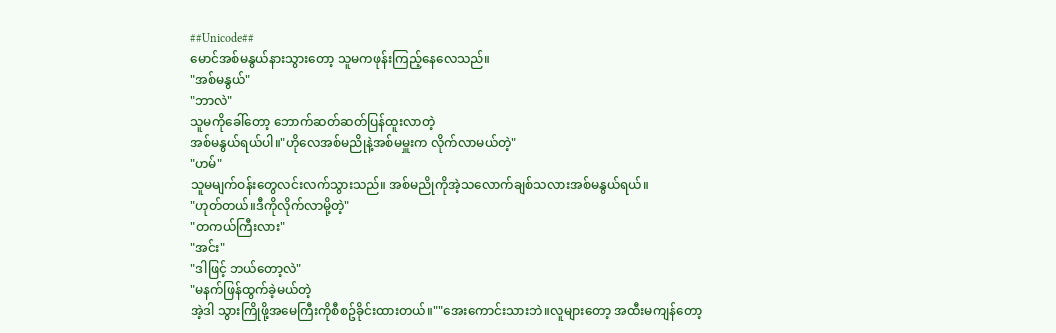##Unicode##
မောင်အစ်မနွယ်နားသွားတော့ သူမကဖုန်းကြည့်နေလေသည်။
"အစ်မနွယ်"
"ဘာလဲ"
သူမကိုခေါ်တော့ ဘောက်ဆတ်ဆတ်ပြန်ထူးလာတဲ့
အစ်မနွယ်ရယ်ပါ။"ဟိုလေအစ်မညိုနဲ့အစ်မမှူးက လိုက်လာမယ်တဲ့"
"ဟမ်"
သူမမျက်ဝန်းတွေလင်းလက်သွားသည်။ အစ်မညိုကိုအဲ့သလောက်ချစ်သလားအစ်မနွယ်ရယ်။
"ဟုတ်တယ်။ဒီကိုလိုက်လာမို့တဲ့"
"တကယ်ကြီးလား"
"အင်း"
"ဒါဖြင့် ဘယ်တော့လဲ"
"မနက်ဖြန်ထွက်ခဲ့မယ်တဲ့
အဲ့ဒါ သွားကြိုဖို့အမေကြီးကိုစီစဥ်ခိုင်းထားတယ်။""အေးကောင်းသားဘဲ။လူများတော့ အထီးမကျန်တော့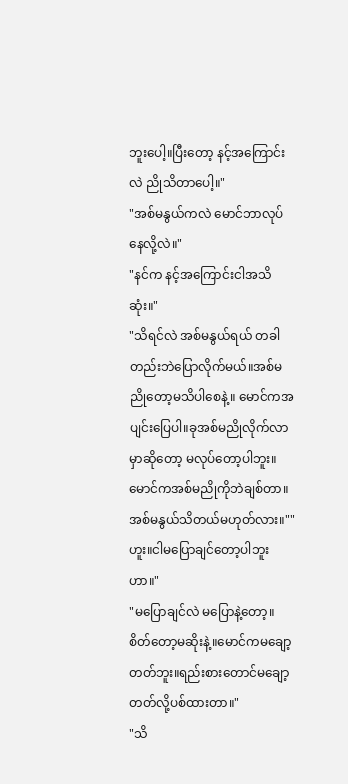ဘူးပေါ့။ပြီးတော့ နင့်အကြောင်းလဲ ညိုသိတာပေါ့။"
"အစ်မနွယ်ကလဲ မောင်ဘာလုပ်နေလို့လဲ။"
"နင်က နင့်အကြောင်းငါအသိဆုံး။"
"သိရင်လဲ အစ်မနွယ်ရယ် တခါတည်းဘဲပြောလိုက်မယ်။အစ်မညိုတော့မသိပါစေနဲ့။ မောင်ကအပျင်းပြေပါ။ခုအစ်မညိုလိုက်လာမှာဆိုတော့ မလုပ်တော့ပါဘူး။
မောင်ကအစ်မညိုကိုဘဲချစ်တာ။အစ်မနွယ်သိတယ်မဟုတ်လား။""ဟူး။ငါမပြောချင်တော့ပါဘူးဟာ။"
"မပြောချင်လဲ မပြောနဲ့တော့။စိတ်တော့မဆိုးနဲ့။မောင်ကမချော့တတ်ဘူး။ရည်းစားတောင်မချော့တတ်လို့ပစ်ထားတာ။"
"သိ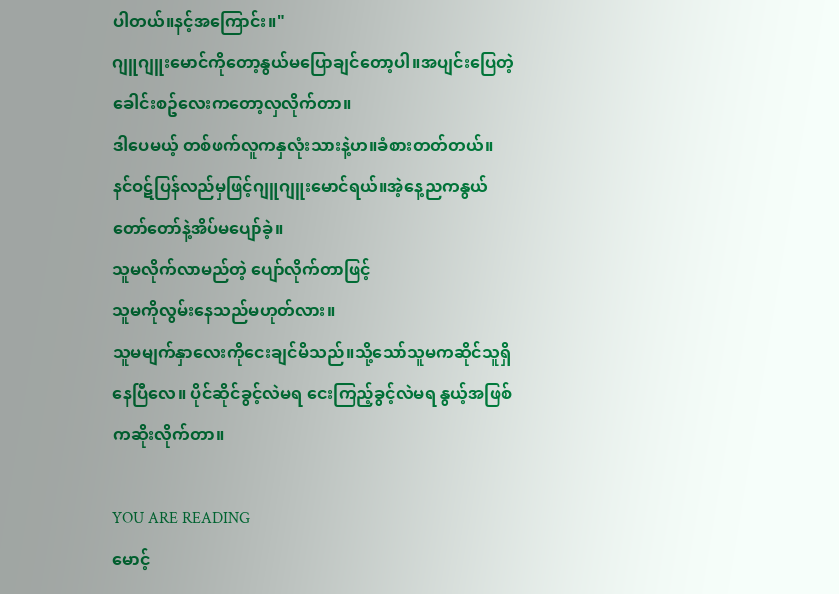ပါတယ်။နင့်အကြောင်း။"
ဂျူဂျူးမောင်ကိုတော့နွယ်မပြောချင်တော့ပါ။အပျင်းပြေတဲ့ခေါင်းစဥ်လေးကတော့လှလိုက်တာ။
ဒါပေမယ့် တစ်ဖက်လူကနှလုံးသားနဲ့ဟ။ခံစားတတ်တယ်။ နင်ဝဋ်ပြန်လည်မှဖြင့်ဂျူဂျူးမောင်ရယ်။အဲ့နေ့ညကနွယ်တော်တော်နဲ့အိပ်မပျော်ခဲ့။
သူမလိုက်လာမည်တဲ့ ပျော်လိုက်တာဖြင့်
သူမကိုလွမ်းနေသည်မဟုတ်လား။
သူမမျက်နှာလေးကိုငေးချင်မိသည်။သို့သော်သူမကဆိုင်သူရှိနေပြီလေ။ ပိုင်ဆိုင်ခွင့်လဲမရ ငေးကြည့်ခွင့်လဲမရ နွယ့်အဖြစ်ကဆိုးလိုက်တာ။

YOU ARE READING
မောင့်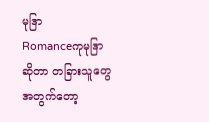မုဒြာ
Romanceကုမုဒြာဆိုတာ တခြားသူတွေအတွက်တော့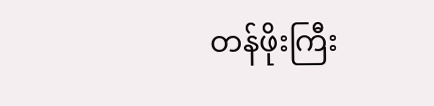တန်ဖိုးကြီး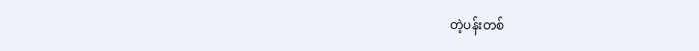တဲ့ပန်းတစ်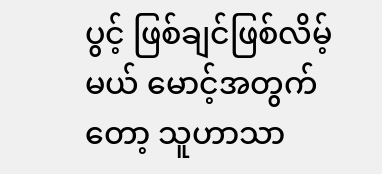ပွင့် ဖြစ်ချင်ဖြစ်လိမ့်မယ် မောင့်အတွက်တော့ သူဟာသာ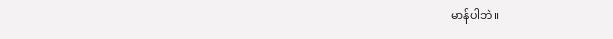မာန်ပါဘဲ။